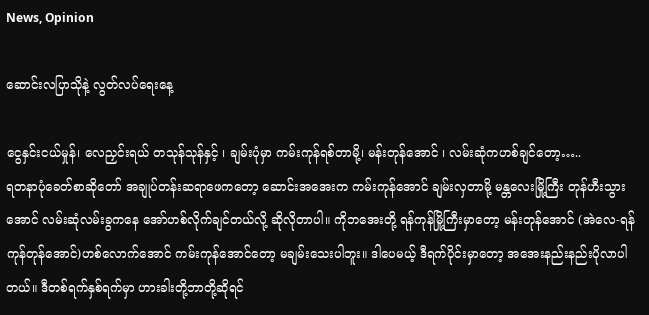News, Opinion

ဆောင်းလပြာသိုနဲ့ လွတ်လပ်ရေးနေ့

ငွေနှင်းငယ်မှုန်၊ လေညှင်းရယ် တသုန်သုန်နှင့် ၊ ချမ်းပုံမှာ ကမ်းကုန်ရစ်တာမို့၊ မန်းတုန်အောင် ၊ လမ်းဆုံကဟစ်ချင်တော့…..
ရတနာပုံခေတ်စာဆိုတော် အချုပ်တန်းဆရာဖေကတော့ ဆောင်းအအေးက ကမ်းကုန်အောင် ချမ်းလှတာမို့ မန္တလေးမြို့ကြီး တုန်ဟီးသွားအောင် လမ်းဆုံလမ်းခွကနေ အော်ဟစ်လိုက်ချင်တယ်လို့ ဆိုလိုတာပါ။ ကိုဘအေးတို့ ရန်ကုန်မြို့ကြီးမှာတော့ မန်းတုန်အောင် (အဲလေ-ရန်ကုန်တုန်အောင်)ဟစ်လောက်အောင် ကမ်းကုန်အောင်တော့ မချမ်းသေးပါဘူး။ ဒါပေမယ့် ဒီရက်ပိုင်းမှာတော့ အအေးနည်းနည်းပိုလာပါတယ်။ ဒီတစ်ရက်နှစ်ရက်မှာ ဟားခါးတို့ဘာတို့ဆိုရင်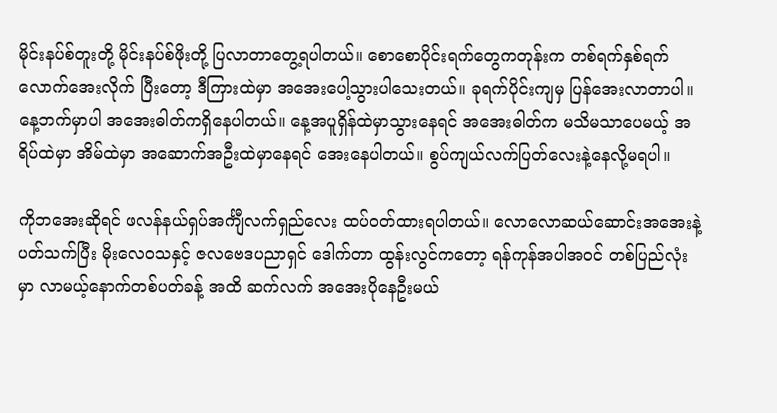မိုင်းနပ်စ်တူးတို့ မိုင်းနပ်စ်ဖိုးတို့ ပြလာတာတွေ့ရပါတယ်။ စောစောပိုင်းရက်တွေကတုန်းက တစ်ရက်နှစ်ရက်လောက်အေးလိုက် ပြီးတော့ ဒီကြားထဲမှာ အအေးပေါ့သွားပါသေးတယ်။ ခုရက်ပိုင်းကျမှ ပြန်အေးလာတာပါ။ နေ့ဘက်မှာပါ အအေးဓါတ်ကရှိနေပါတယ်။ နေ့အပူရှိန်ထဲမှာသွားနေရင် အအေးဓါတ်က မသိမသာပေမယ့် အရိပ်ထဲမှာ အိမ်ထဲမှာ အဆောက်အဦးထဲမှာနေရင် အေးနေပါတယ်။ စွပ်ကျယ်လက်ပြတ်လေးနဲ့နေလို့မရပါ။

ကိုဘအေးဆိုရင် ဖလန်နယ်ရှပ်အင်္ကျီလက်ရှည်လေး ထပ်ဝတ်ထားရပါတယ်။ လောလောဆယ်ဆောင်းအအေးနဲ့ ပတ်သက်ပြီး မိုးလေဝသနှင့် ဇလဗေဒပညာရှင် ဒေါက်တာ ထွန်းလွင်ကတော့ ရန်ကုန်အပါအဝင် တစ်ပြည်လုံးမှာ လာမယ့်နောက်တစ်ပတ်ခန့် အထိ ဆက်လက် အအေးပိုနေဦးမယ်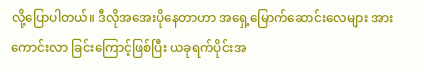လို့ပြောပါတယ်။ ဒီလိုအအေးပိုနေတာဟာ အရှေ့မြောက်ဆောင်းလေများ အားကောင်းလာ ခြင်းကြောင့်ဖြစ်ပြီး ယခုရက်ပိုင်းအ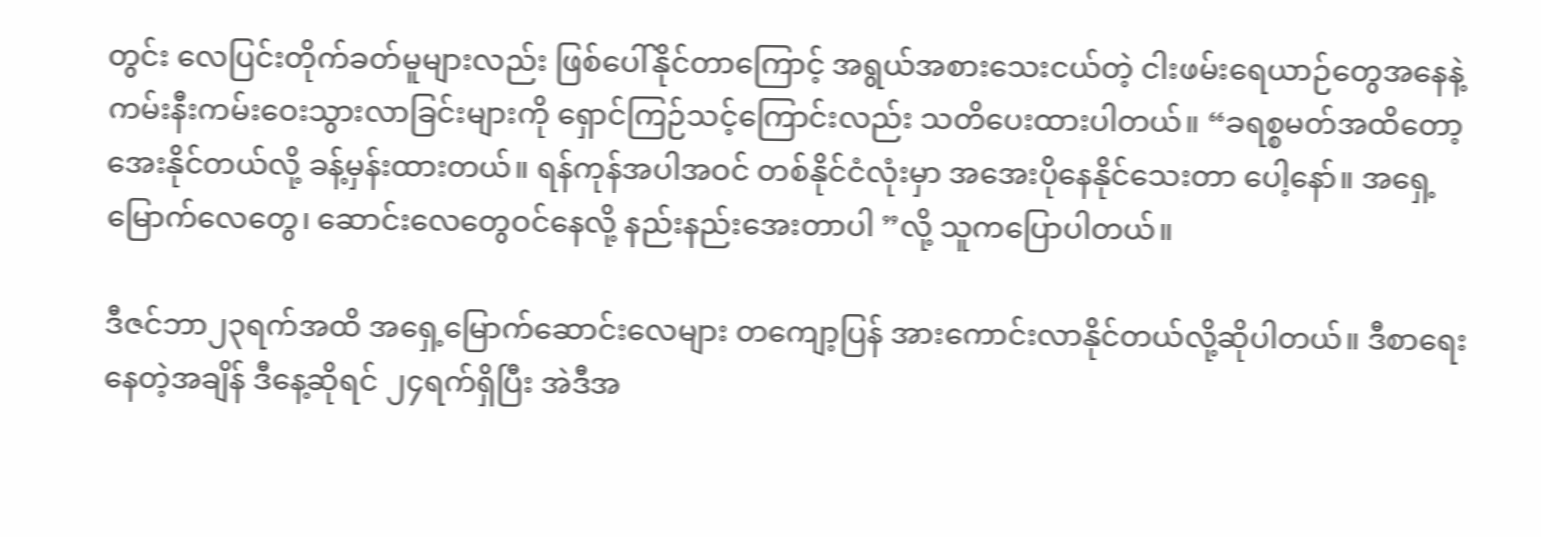တွင်း လေပြင်းတိုက်ခတ်မူများလည်း ဖြစ်ပေါ်နိုင်တာကြောင့် အရွယ်အစားသေးငယ်တဲ့ ငါးဖမ်းရေယာဉ်တွေအနေနဲ့ ကမ်းနီးကမ်းဝေးသွားလာခြင်းများကို ရှောင်ကြဉ်သင့်ကြောင်းလည်း သတိပေးထားပါတယ်။ “ခရစ္စမတ်အထိတော့ အေးနိုင်တယ်လို့ ခန့်မှန်းထားတယ်။ ရန်ကုန်အပါအဝင် တစ်နိုင်ငံလုံးမှာ အအေးပိုနေနိုင်သေးတာ ပေါ့နော်။ အရှေ့မြောက်လေတွေ၊ ဆောင်းလေတွေဝင်နေလို့ နည်းနည်းအေးတာပါ ”လို့ သူကပြောပါတယ်။

ဒီဇင်ဘာ၂၃ရက်အထိ အရှေ့မြောက်ဆောင်းလေများ တကျော့ပြန် အားကောင်းလာနိုင်တယ်လို့ဆိုပါတယ်။ ဒီစာရေးနေတဲ့အချိန် ဒီနေ့ဆိုရင် ၂၄ရက်ရှိပြီး အဲဒီအ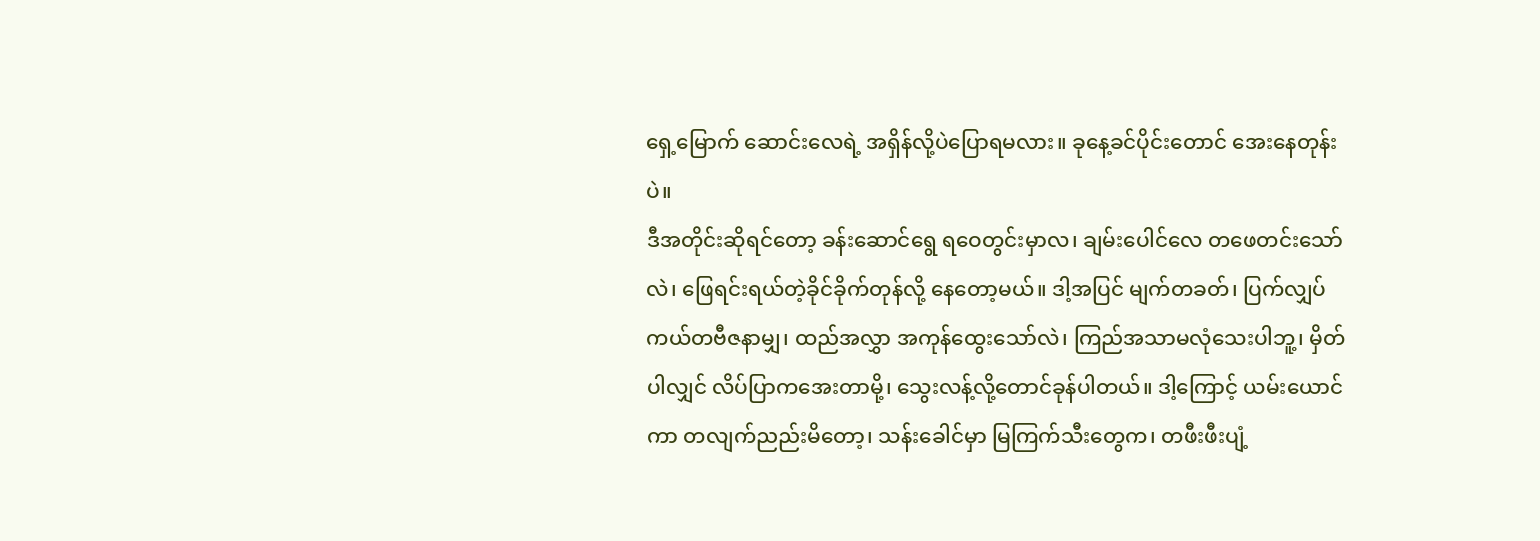ရှေ့မြောက် ဆောင်းလေရဲ့ အရှိန်လို့ပဲပြောရမလား။ ခုနေ့ခင်ပိုင်းတောင် အေးနေတုန်းပဲ။
ဒီအတိုင်းဆိုရင်တော့ ခန်းဆောင်ရွေ ရဝေတွင်းမှာလ၊ ချမ်းပေါင်လေ တဖေတင်းသော်လဲ၊ ဖြေရင်းရယ်တဲ့ခိုင်ခိုက်တုန်လို့ နေတော့မယ်။ ဒါ့အပြင် မျက်တခတ်၊ ပြက်လျှပ်ကယ်တဗီဇနာမျှ၊ ထည်အလွှာ အကုန်ထွေးသော်လဲ၊ ကြည်အသာမလုံသေးပါဘူ့၊ မှိတ်ပါလျှင် လိပ်ပြာကအေးတာမို့၊ သွေးလန့်လို့တောင်ခုန်ပါတယ်။ ဒါ့ကြောင့် ယမ်းယောင်ကာ တလျက်ညည်းမိတော့၊ သန်းခေါင်မှာ မြကြက်သီးတွေက၊ တဖီးဖီးပျံ့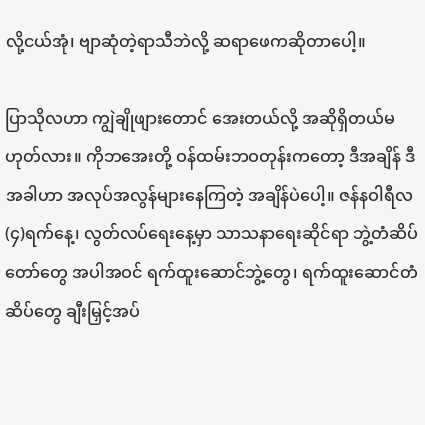လို့ငယ်အုံ၊ ဗျာဆုံတဲ့ရာသီဘဲလို့ ဆရာဖေကဆိုတာပေါ့။

ပြာသိုလဟာ ကျွဲချိုဖျားတောင် အေးတယ်လို့ အဆိုရှိတယ်မဟုတ်လား။ ကိုဘအေးတို့ ဝန်ထမ်းဘဝတုန်းကတော့ ဒီအချိန် ဒီအခါဟာ အလုပ်အလွန်များနေကြတဲ့ အချိန်ပဲပေါ့။ ဇန်နဝါရီလ(၄)ရက်နေ့၊ လွတ်လပ်ရေးနေ့မှာ သာသနာရေးဆိုင်ရာ ဘွဲ့တံဆိပ်တော်တွေ အပါအဝင် ရက်ထူးဆောင်ဘွဲ့တွေ၊ ရက်ထူးဆောင်တံဆိပ်တွေ ချီးမြှင့်အပ်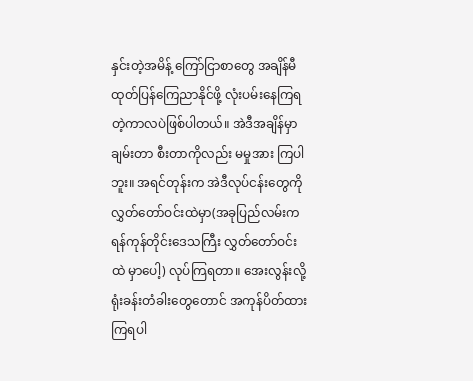နှင်းတဲ့အမိန့် ကြော်ငြာစာတွေ အချိန်မီ ထုတ်ပြန်ကြေညာနိုင်ဖို့ လုံးပမ်းနေကြရတဲ့ကာလပဲဖြစ်ပါတယ်။ အဲဒီအချိန်မှာ ချမ်းတာ စီးတာကိုလည်း မမှုအား ကြပါဘူး။ အရင်တုန်းက အဲဒီလုပ်ငန်းတွေကို လွှတ်တော်ဝင်းထဲမှာ(အခုပြည်လမ်းက ရန်ကုန်တိုင်းဒေသကြီး လွှတ်တော်ဝင်းထဲ မှာပေါ့) လုပ်ကြရတာ။ အေးလွန်းလို့ ရုံးခန်းတံခါးတွေတောင် အကုန်ပိတ်ထားကြရပါ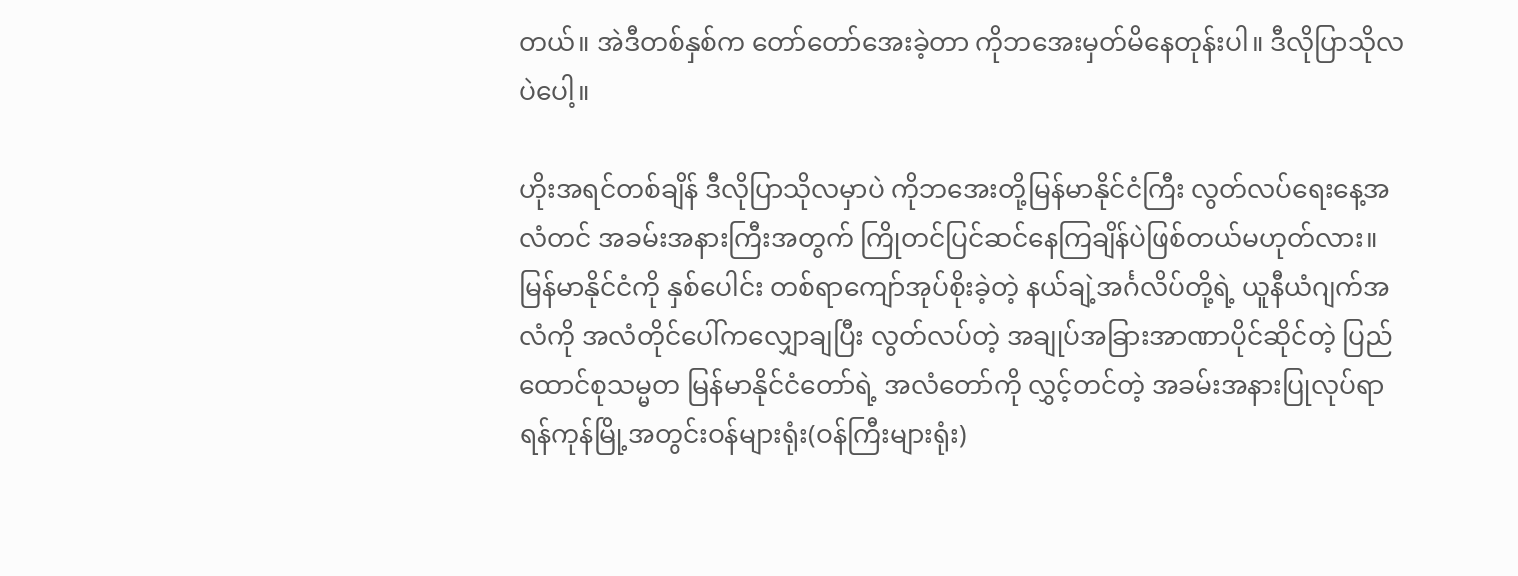တယ်။ အဲဒီတစ်နှစ်က တော်တော်အေးခဲ့တာ ကိုဘအေးမှတ်မိနေတုန်းပါ။ ဒီလိုပြာသိုလပဲပေါ့။

ဟိုးအရင်တစ်ချိန် ဒီလိုပြာသိုလမှာပဲ ကိုဘအေးတို့မြန်မာနိုင်ငံကြီး လွတ်လပ်ရေးနေ့အလံတင် အခမ်းအနားကြီးအတွက် ကြိုတင်ပြင်ဆင်နေကြချိန်ပဲဖြစ်တယ်မဟုတ်လား။ မြန်မာနိုင်ငံကို နှစ်ပေါင်း တစ်ရာကျော်အုပ်စိုးခဲ့တဲ့ နယ်ချဲ့အင်္ဂလိပ်တို့ရဲ့ ယူနီယံဂျက်အလံကို အလံတိုင်ပေါ်ကလျှောချပြီး လွတ်လပ်တဲ့ အချုပ်အခြားအာဏာပိုင်ဆိုင်တဲ့ ပြည်ထောင်စုသမ္မတ မြန်မာနိုင်ငံတော်ရဲ့ အလံတော်ကို လွှင့်တင်တဲ့ အခမ်းအနားပြုလုပ်ရာ ရန်ကုန်မြို့အတွင်းဝန်များရုံး(ဝန်ကြီးများရုံး)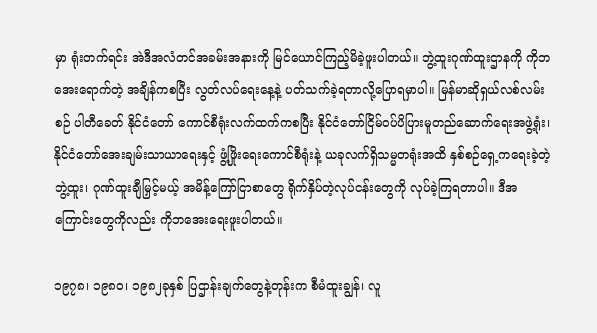မှာ ရုံးတက်ရင်း အဲဒီအလံတင်အခမ်းအနားကို မြင်ယောင်ကြည့်မိခဲ့ဖူးပါတယ်။ ဘွဲ့ထူးဂုဏ်ထူးဌာနကို ကိုဘအေးရောက်တဲ့ အချိန်ကစပြီး လွတ်လပ်ရေးနေ့နဲ့ ပတ်သက်ခဲ့ရတာလို့ပြောရမှာပါ။ မြန်မာဆိုရှယ်လစ်လမ်းစဉ် ပါတီခေတ် နိုင်ငံတော် ကောင်စီရုံးလက်ထက်ကစပြီး နိုင်ငံတော်ငြိမ်ဝပ်ပိပြားမူတည်ဆောက်ရေးအဖွဲ့ရုံး၊ နိုင်ငံတော်အေးချမ်းသာယာရေးနှင့် ဖွံ့ဖြိုးရေးကောင်စီရုံးနဲ့ ယခုလက်ရှိသမ္မတရုံးအထိ နှစ်စဉ်ရှေ့ကရေးခဲ့တဲ့ ဘွဲ့ထူး၊ ဂုဏ်ထူးချီမြှင့်မယ့် အမိန့်ကြော်ငြာစာတွေ ရိုက်နှိပ်တဲ့လုပ်ငန်းတွေကို လုပ်ခဲ့ကြရတာပါ။ ဒီအကြောင်းတွေကိုလည်း ကိုဘအေးရေးဖူးပါတယ်။

၁၉၇၈၊ ၁၉၈၀၊ ၁၉၈၂ခုနှစ် ပြဌာန်းချက်တွေနဲ့တုန်းက စီမံထူးချွန်၊ လူ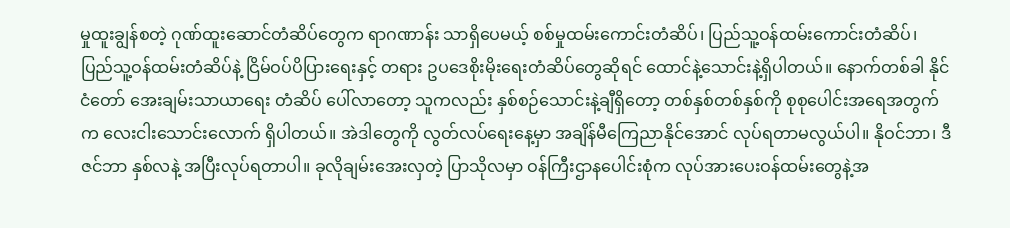မှုထူးချွန်စတဲ့ ဂုဏ်ထူးဆောင်တံဆိပ်တွေက ရာဂဏာန်း သာရှိပေမယ့် စစ်မှုထမ်းကောင်းတံဆိပ်၊ ပြည်သူ့ဝန်ထမ်းကောင်းတံဆိပ်၊ ပြည်သူ့ဝန်ထမ်းတံဆိပ်နဲ့ ငြိမ်ဝပ်ပိပြားရေးနှင့် တရား ဥပဒေစိုးမိုးရေးတံဆိပ်တွေဆိုရင် ထောင်နဲ့သောင်းနဲ့ရှိပါတယ်။ နောက်တစ်ခါ နိုင်ငံတော် အေးချမ်းသာယာရေး တံဆိပ် ပေါ်လာတော့ သူကလည်း နှစ်စဉ်သောင်းနဲ့ချီရှိတော့ တစ်နှစ်တစ်နှစ်ကို စုစုပေါင်းအရေအတွက်က လေးငါးသောင်းလောက် ရှိပါတယ်။ အဲဒါတွေကို လွတ်လပ်ရေးနေ့မှာ အချိန်မီကြေညာနိုင်အောင် လုပ်ရတာမလွယ်ပါ။ နိုဝင်ဘာ၊ ဒီဇင်ဘာ နှစ်လနဲ့ အပြီးလုပ်ရတာပါ။ ခုလိုချမ်းအေးလှတဲ့ ပြာသိုလမှာ ဝန်ကြီးဌာနပေါင်းစုံက လုပ်အားပေးဝန်ထမ်းတွေနဲ့အ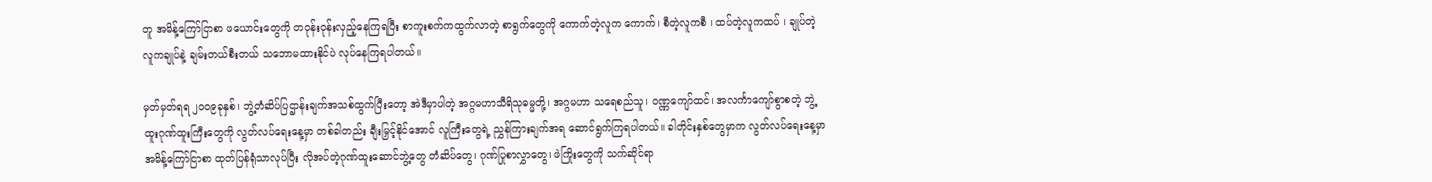တူ အမိန့်ကြော်ငြာစာ ဖယောင်းတွေကို တဝုန်းဝုန်းလှည့်နေကြရပြီး စာကူးစက်ကထွက်လာတဲ့ စာရွက်တွေကို ကောက်တဲ့လူက ကောက်၊ စီတဲ့လူကစီ ၊ ထပ်တဲ့လူကထပ် ၊ ချုပ်တဲ့လူကချုပ်နဲ့ ချမ်းတယ်စီးတယ် သဘောမထားနိုင်ပဲ လုပ်နေကြရပါတယ်။

မှတ်မှတ်ရရ ၂၀ဝ၉ခုနှစ်၊ ဘွဲ့တံဆိပ်ပြဌာန်းချက်အသစ်ထွက်ပြီးတော့ အဲဒီမှာပါတဲ့ အဂ္ဂမဟာသီရိသုဓမ္မတို့၊ အဂ္ဂမဟာ သရေစည်သူ၊ ဝဏ္ဏကျော်ထင်၊ အလင်္ကာကျော်စွာစတဲ့ ဘွဲ့ထူးဂုဏ်ထူးကြီးတွေကို လွတ်လပ်ရေးနေ့မှာ တစ်ခါတည်း ချီးမြှင့်နိုင်အောင် လူကြီးတွေရဲ့ ညွှန်ကြားချက်အရ ဆောင်ရွက်ကြရပါတယ်။ ခါတိုင်းနှစ်တွေမှာက လွတ်လပ်ရေးနေ့မှာ အမိန့်ကြော်ငြာစာ ထုတ်ပြန်ရုံသာလုပ်ပြီး လိုအပ်တဲ့ဂုဏ်ထူးဆောင်ဘွဲ့တွေ တံဆိပ်တွေ၊ ဂုဏ်ပြုစာလွှာတွေ၊ ဖဲကြိုးတွေကို သက်ဆိုင်ရာ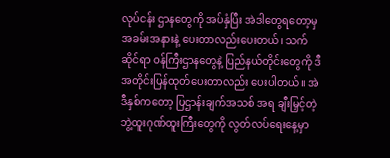လုပ်ငန်း ဌာနတွေကို အပ်နှံပြီး အဲဒါတွေရတော့မှ အခမ်းအနားနဲ့ ပေးတာလည်းပေးတယ်၊ သက်ဆိုင်ရာ ဝန်ကြီးဌာနတွေနဲ့ ပြည်နယ်တိုင်းတွေကို ဒီအတိုင်းပြန်ထုတ်ပေးတာလည်း ပေးပါတယ်။ အဲဒီနှစ်ကတော့ ပြဌာန်းချက်အသစ် အရ ချီးမြှင့်တဲ့ ဘွဲ့ထူးဂုဏ်ထူးကြီးတွေကို လွတ်လပ်ရေးနေ့မှာ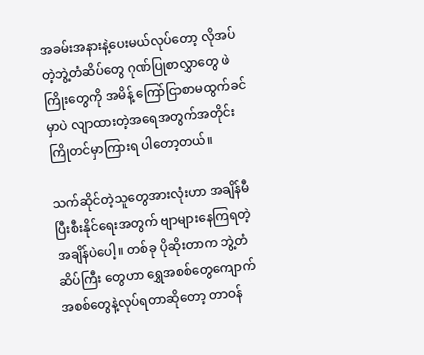အခမ်းအနားနဲ့ပေးမယ်လုပ်တော့ လိုအပ်တဲ့ဘွဲ့တံဆိပ်တွေ ဂုဏ်ပြုစာလွှာတွေ ဖဲကြိုးတွေကို အမိန့် ကြော်ငြာစာမထွက်ခင်မှာပဲ လျာထားတဲ့အရေအတွက်အတိုင်း ကြိုတင်မှာကြားရ ပါတော့တယ်။

သက်ဆိုင်တဲ့သူတွေအားလုံးဟာ အချိန်မီပြီးစီးနိုင်ရေးအတွက် ဗျာများနေကြရတဲ့အချိန်ပဲပေါ့။ တစ်ခု ပိုဆိုးတာက ဘွဲ့တံဆိပ်ကြီး တွေဟာ ရွှေအစစ်တွေကျောက်အစစ်တွေနဲ့လုပ်ရတာဆိုတော့ တာဝန်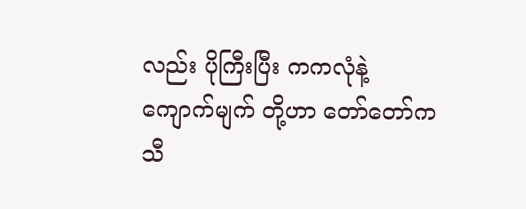လည်း ပိုကြီးပြီး ကကလုံနဲ့ ကျောက်မျက် တို့ဟာ တော်တော်ကသီ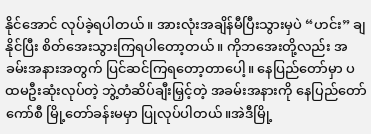နိုင်အောင် လုပ်ခဲ့ရပါတယ်။ အားလုံးအချိန်မီပြီးသွားမှပဲ “ဟင်း” ချနိုင်ပြီး စိတ်အေးသွားကြရပါတော့တယ်။ ကိုဘအေးတို့လည်း အခမ်းအနားအတွက် ပြင်ဆင်ကြရတော့တာပေါ့။ နေပြည်တော်မှာ ပထမဦးဆုံးလုပ်တဲ့ ဘွဲ့တံဆိပ်ချီးမြှင့်တဲ့ အခမ်းအနားကို နေပြည်တော်ကော်စီ မြို့တော်ခန်းမမှာ ပြုလုပ်ပါတယ်။အဲဒီမြို့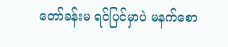တော်ခန်းမ ရင်ပြင်မှာပဲ မနက်စော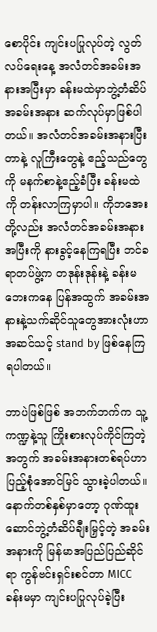စောပိုင်း ကျင်းပပြုလုပ်တဲ့ လွတ်လပ်ရေးနေ့ အလံတင်အခမ်းအနားအပြီးမှာ ခန်းမထဲမှာဘွဲ့တံဆိပ်အခမ်းအနား ဆက်လုပ်မှာဖြစ်ပါတယ်။ အလံတင်အခမ်းအနားပြီးတာနဲ့ လူကြီးတွေနဲ့ ဧည့်သည်တွေကို မနက်စာနဲ့ဧည့်ခံပြီး ခန်းမထဲကို တန်းလာကြမှာပါ။ ကိုဘအေးတို့လည်း အလံတင်အခမ်းအနားအပြီးကို နားခွင့်နေကြရပြီး ဘင်ခရာတပ်ဖွဲ့က တဒုန်းဒုန်းနဲ့ ခန်းမဘေးကနေ ပြန်အထွက် အခမ်းအနားနဲ့သက်ဆိုင်သူတွေအားလုံးဟာ အဆင်သင့် stand by ဖြစ်နေကြရပါတယ်။

ဘာပဲဖြစ်ဖြစ် အဘက်ဘက်က သူ့ကဏ္ဍနဲ့သူ ကြိုးစားလုပ်ကိုင်ကြတဲ့အတွက် အခမ်းအနားတစ်ရပ်ဟာ ပြည့်စုံအောင်မြင် သွားခဲ့ပါတယ်။ နောက်တစ်နှစ်မှာတော့ ဂုဏ်ထူးဆောင်ဘွဲ့တံဆိပ်ချီးမြှင့်တဲ့ အခမ်းအနားကို မြန်မာအပြည်ပြည်ဆိုင်ရာ ကွန်ဗင်းရှင်းစင်တာ MICC ခန်းမမှာ ကျင်းပပြုလုပ်ခဲ့ပြီး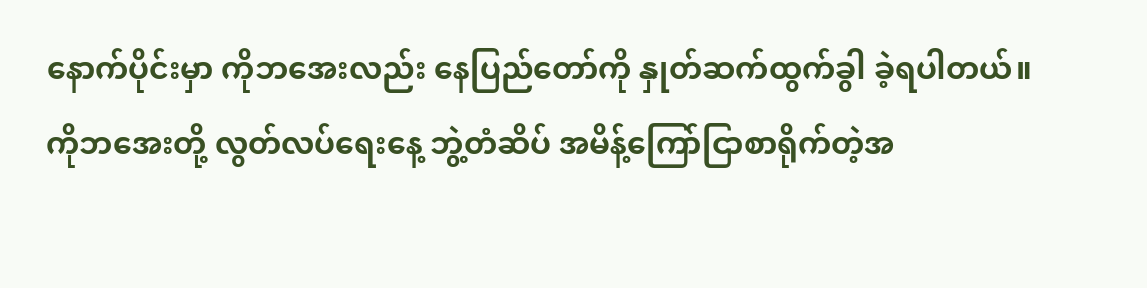နောက်ပိုင်းမှာ ကိုဘအေးလည်း နေပြည်တော်ကို နှုတ်ဆက်ထွက်ခွါ ခဲ့ရပါတယ်။ ကိုဘအေးတို့ လွတ်လပ်ရေးနေ့ ဘွဲ့တံဆိပ် အမိန့်ကြော်ငြာစာရိုက်တဲ့အ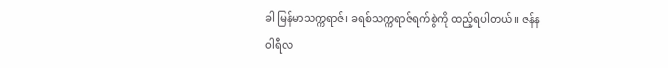ခါ မြန်မာသက္ကရာဇ်၊ ခရစ်သက္ကရာဇ်ရက်စွဲကို ထည့်ရပါတယ်။ ဇန်နဝါရီလ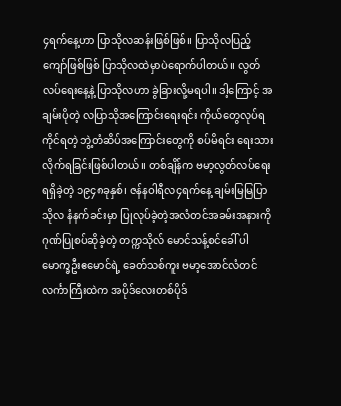၄ရက်နေ့ဟာ ပြာသိုလဆန်းဖြစ်ဖြစ်။ ပြာသိုလပြည့်ကျော်ဖြစ်ဖြစ် ပြာသိုလထဲမှာပဲရောက်ပါတယ်။ လွတ်လပ်ရေးနေ့နဲ့ ပြာသိုလဟာ ခွဲခြားလို့မရပါ။ ဒါ့ကြောင့် အချမ်းပိုတဲ့ လပြာသိုအကြောင်းရေးရင်း ကိုယ်တွေလုပ်ရကိုင်ရတဲ့ ဘွဲ့တံဆိပ်အကြောင်းတွေကို စပ်မိရင်း ရေးသားလိုက်ရခြင်းဖြစ်ပါတယ်။ တစ်ချိန်က ဗမာ့လွတ်လပ်ရေးရရှိခဲ့တဲ့ ၁၉၄၈ခုနှစ်၊ ဇန်နဝါရီလ၄ရက်နေ့ ချမ်းမြမြပြာသိုလ နံနက်ခင်းမှာ ပြုလုပ်ခဲ့တဲ့အလံတင်အခမ်းအနားကို ဂုဏ်ပြုစပ်ဆိုခဲ့တဲ့ တက္ကသိုလ် မောင်သန့်စင်ခေါ် ပါမောက္ခဦးဧမောင်ရဲ့ ခေတ်သစ်ကူး ဗမာ့အောင်လံတင်လင်္ကာကြီးထဲက အပိုဒ်လေးတစ်ပိုဒ်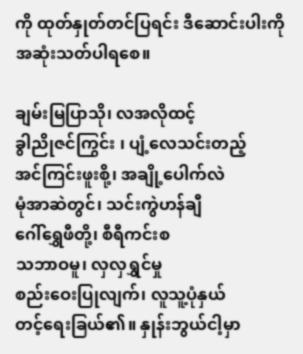ကို ထုတ်နှုတ်တင်ပြရင်း ဒီဆောင်းပါးကို အဆုံးသတ်ပါရစေ။

ချမ်းမြပြာသို၊ လအလိုထင့်
ခွါညိုဇင်ကြွင်း ၊ ပျံ့လေသင်းတည့်
အင်ကြင်းဖူးစို့၊ အချို့ပေါက်လဲ
မုံအာဆဲတွင်၊ သင်းကွဲဟန်ချီ
ဂေါ်ရွှေဖီတို့၊ စီရီကင်းစ
သဘာဝမူ၊ လှလှရွှင်မှု
စည်းဝေးပြုလျက်၊ လူသူ့ပုံနှယ်
တင့်ရေးခြယ်၏။ နှုန်းဘွယ်ငါ့မှာ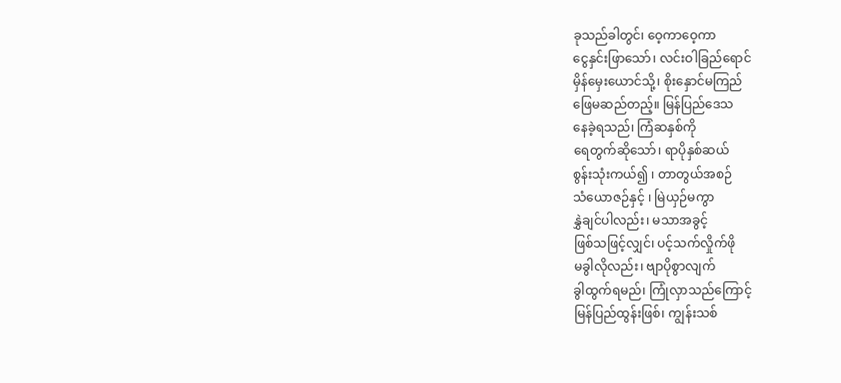ခုသည်ခါတွင်၊ ဝေ့ကာဝေ့ကာ
ငွေနှင်းဖြာသော်၊ လင်းဝါခြည်ရောင်
မှိန်မှေးယောင်သို့၊ စိုးနှောင်မကြည်
ဖြေမဆည်တည့်။ မြန်ပြည်ဒေသ
နေခဲ့ရသည်၊ ကြံဆနှစ်ကို
ရေတွက်ဆိုသော်၊ ရာပိုနှစ်ဆယ်
စွန်းသုံးကယ်၍ ၊ တာတွယ်အစဉ်
သံယောဇဉ်နှင့် ၊ မြဲယှဉ်မကွာ
နွှဲချင်ပါလည်း၊ မသာအခွင့်
ဖြစ်သဖြင့်လျှင်၊ ပင့်သက်လှိုက်ဖို
မခွါလိုလည်း၊ ဗျာပိုစွာလျက်
ခွါထွက်ရမည်၊ ကြုံလှာသည်ကြောင့်
မြန်ပြည်ထွန်းဖြစ်၊ ကျွန်းသစ်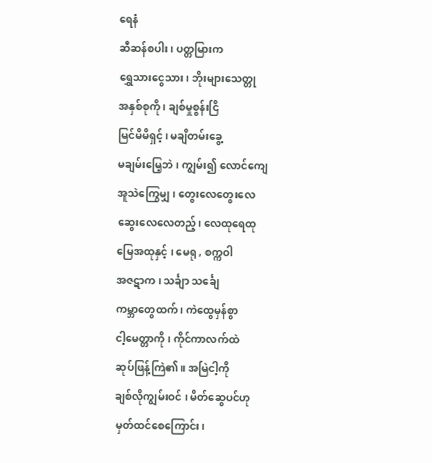ရေနံ
ဆီဆန်စပါး၊ ပတ္တမြားက
ရွှေသားငွေသား၊ ဘိုးများသေတ္တု
အနှစ်စုကို ၊ ချစ်မှုစွန်းငြိ
မြင်မိမိရှင့်၊ မချိတမ်းခွေ့
မချမ်းမြေ့ဘဲ ၊ ကျွမ်း၍ လောင်ကျေ
အူသဲကြွေမျှ ၊ တွေးလေတွေးလေ
ဆွေးလေလေတည့်၊ လေထုရေထု
မြေအထုနှင့် ၊ မေရု , စက္ကဝါ
အဇဋာက ၊ သင်္ချာ သင်္ချေ
ကမ္ဘာတွေထက် ၊ ကဲထွေမှန်စွာ
ငါ့မေတ္တာကို ၊ ကိုင်ကာလက်ထဲ
ဆုပ်ဖြန့်ကြဲ၏။ အမြဲငါ့ကို
ချစ်လိုကျွမ်းဝင် ၊ မိတ်ဆွေပင်ဟု
မှတ်ထင်စေကြောင်း၊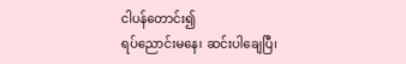ငါပန်တောင်း၍
ရပ်ညောင်းမနေ၊ ဆင်းပါချေပြီ၊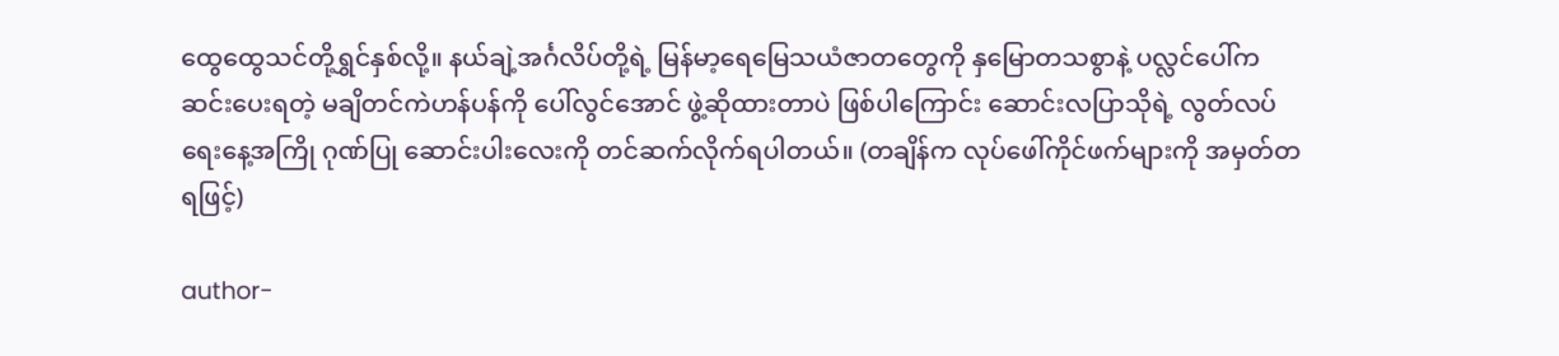ထွေထွေသင်တို့ရွှင်နှစ်လို့။ နယ်ချဲ့အင်္ဂလိပ်တို့ရဲ့ မြန်မာ့ရေမြေသယံဇာတတွေကို နှမြောတသစွာနဲ့ ပလ္လင်ပေါ်က ဆင်းပေးရတဲ့ မချိတင်ကဲဟန်ပန်ကို ပေါ်လွင်အောင် ဖွဲ့ဆိုထားတာပဲ ဖြစ်ပါကြောင်း ဆောင်းလပြာသိုရဲ့ လွတ်လပ်ရေးနေ့အကြို ဂုဏ်ပြု ဆောင်းပါးလေးကို တင်ဆက်လိုက်ရပါတယ်။ (တချိန်က လုပ်ဖေါ်ကိုင်ဖက်များကို အမှတ်တရဖြင့်)

author-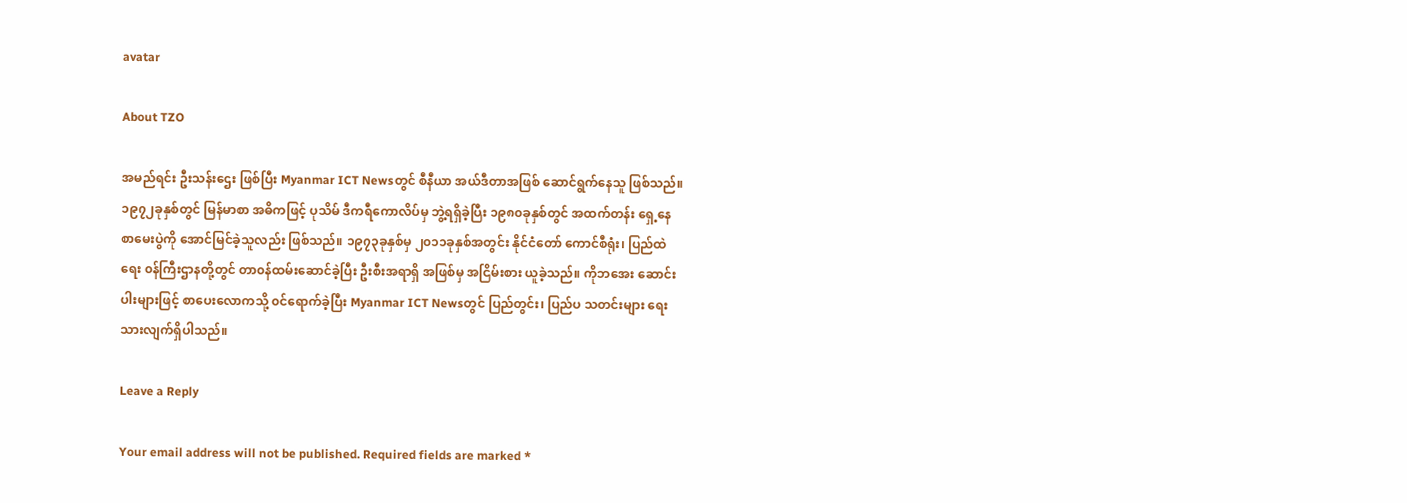avatar

About TZO

အမည်ရင်း ဦးသန်းဌေး ဖြစ်ပြီး Myanmar ICT Newsတွင် စီနီယာ အယ်ဒီတာအဖြစ် ဆောင်ရွက်နေသူ ဖြစ်သည်။ ၁၉၇၂ခုနှစ်တွင် မြန်မာစာ အဓိကဖြင့် ပုသိမ် ဒီကရီကောလိပ်မှ ဘွဲ့ရရှိခဲ့ပြီး ၁၉၈၀ခုနှစ်တွင် အထက်တန်း ရှေ့နေ စာမေးပွဲကို အောင်မြင်ခဲ့သူလည်း ဖြစ်သည်။ ၁၉၇၃ခုနှစ်မှ ၂၀၁၁ခုနှစ်အတွင်း နိုင်ငံတော် ကောင်စီရုံး၊ ပြည်ထဲရေး ၀န်ကြီးဌာနတို့တွင် တာ၀န်ထမ်းဆောင်ခဲ့ပြီး ဦးစီးအရာရှိ အဖြစ်မှ အငြိမ်းစား ယူခဲ့သည်။ ကိုဘအေး ဆောင်းပါးများဖြင့် စာပေးလောကသို့ ၀င်ရောက်ခဲ့ပြီး Myanmar ICT Newsတွင် ပြည်တွင်း၊ ပြည်ပ သတင်းများ ရေးသားလျက်ရှိပါသည်။

Leave a Reply

Your email address will not be published. Required fields are marked *